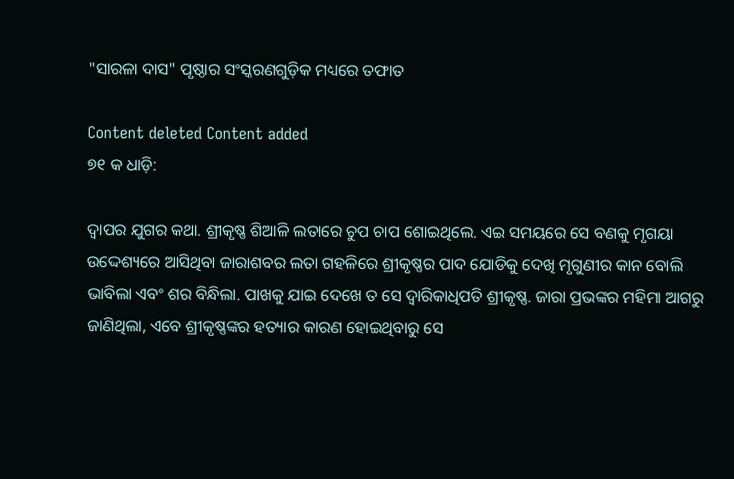"ସାରଳା ଦାସ" ପୃଷ୍ଠାର ସଂସ୍କରଣ‌ଗୁଡ଼ିକ ମଧ୍ୟରେ ତଫାତ

Content deleted Content added
୭୧ କ ଧାଡ଼ି:

ଦ୍ଵାପର ଯୁଗର କଥା. ଶ୍ରୀକୃଷ୍ଣ ଶିଆଳି ଲତାରେ ଚୁପ ଚାପ ଶୋଇଥିଲେ. ଏଇ ସମୟରେ ସେ ବଣକୁ ମୃଗୟା ଉଦ୍ଦେଶ୍ୟରେ ଆସିଥିବା ଜାରାଶବର ଲତା ଗହଳିରେ ଶ୍ରୀକୃଷ୍ଣର ପାଦ ଯୋଡିକୁ ଦେଖି ମୃଗୁଣୀର କାନ ବୋଲି ଭାବିଲା ଏବଂ ଶର ବିନ୍ଧିଲା. ପାଖକୁ ଯାଇ ଦେଖେ ତ ସେ ଦ୍ଵାରିକାଧିପତି ଶ୍ରୀକୃଷ୍ଣ. ଜାରା ପ୍ରଭଙ୍କର ମହିମା ଆଗରୁ ଜାଣିଥିଲା, ଏବେ ଶ୍ରୀକୃଷ୍ଣଙ୍କର ହତ୍ୟାର କାରଣ ହୋଇଥିବାରୁ ସେ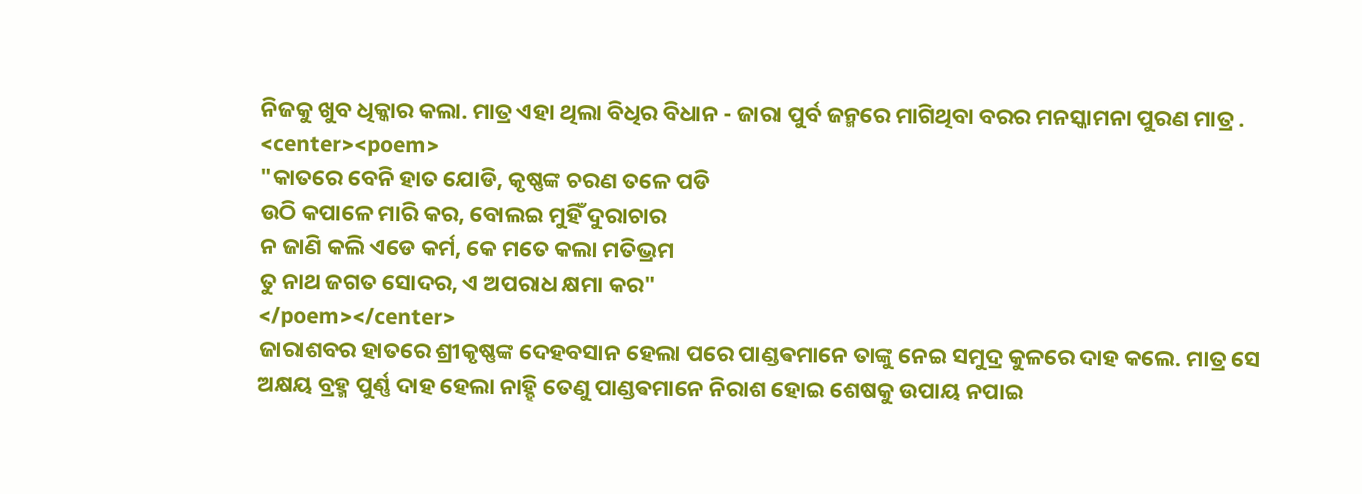ନିଜକୁ ଖୁବ ଧିକ୍କାର କଲା. ମାତ୍ର ଏହା ଥିଲା ବିଧିର ବିଧାନ - ଜାରା ପୁର୍ବ ଜନ୍ମରେ ମାଗିଥିବା ବରର ମନସ୍କାମନା ପୁରଣ ମାତ୍ର .
<center><poem>
"କାତରେ ବେନି ହାତ ଯୋଡି, କୃଷ୍ଣଙ୍କ ଚରଣ ତଳେ ପଡି
ଉଠି କପାଳେ ମାରି କର, ବୋଲଇ ମୁହିଁ ଦୁରାଚାର
ନ ଜାଣି କଲି ଏଡେ କର୍ମ, କେ ମତେ କଲା ମତିଭ୍ରମ
ତୁ ନାଥ ଜଗତ ସୋଦର, ଏ ଅପରାଧ କ୍ଷମା କର"
</poem></center>
ଜାରାଶବର ହାତରେ ଶ୍ରୀକୃଷ୍ଣଙ୍କ ଦେହବସାନ ହେଲା ପରେ ପାଣ୍ଡଵମାନେ ତାଙ୍କୁ ନେଇ ସମୁଦ୍ର କୁଳରେ ଦାହ କଲେ. ମାତ୍ର ସେ ଅକ୍ଷୟ ବ୍ରହ୍ମ ପୁର୍ଣ୍ଣ ଦାହ ହେଲା ନାହ୍ହି ତେଣୁ ପାଣ୍ଡଵମାନେ ନିରାଶ ହୋଇ ଶେଷକୁ ଉପାୟ ନପାଇ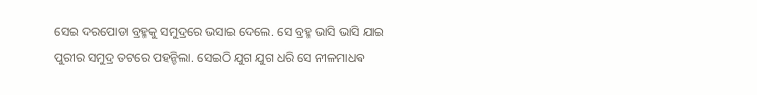ସେଇ ଦରପୋଡା ବ୍ରହ୍ମକୁ ସମୁଦ୍ରରେ ଭସାଇ ଦେଲେ. ସେ ବ୍ରହ୍ମ ଭାସି ଭାସି ଯାଇ ପୁରୀର ସମୁଦ୍ର ତଟରେ ପହନ୍ଚିଲା. ସେଇଠି ଯୁଗ ଯୁଗ ଧରି ସେ ନୀଳମାଧଵ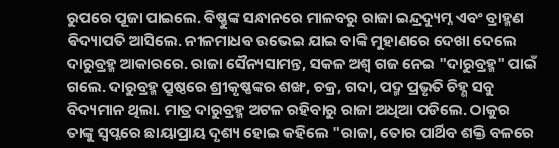ରୁପରେ ପୂଜା ପାଇଲେ. ଵିଷ୍ଣୁଙ୍କ ସନ୍ଧାନରେ ମାଳବରୁ ରାଜା ଇନ୍ଦ୍ରଦ୍ୟୁମ୍ନ ଏବଂ ବ୍ରାହ୍ମଣ ଵିଦ୍ୟାପତି ଆସିଲେ. ନୀଳମାଧଵ ଉଭେଇ ଯାଇ ବାଙ୍କି ମୁହାଣରେ ଦେଖା ଦେଲେ ଦାରୁବ୍ରହ୍ମ ଆକାରରେ. ରାଜା ସୈନ୍ୟସାମନ୍ତ, ସକଳ ଅଶ୍ଵ ଗଜ ନେଇ "ଦାରୁବ୍ରହ୍ମ" ପାଇଁ ଗଲେ. ଦାରୁବ୍ରହ୍ମ ପ୍ରୁଷ୍ଠରେ ଶ୍ରୀକୃଷ୍ଣଙ୍କର ଶଙ୍ଖ, ଚକ୍ର, ଗଦା, ପଦ୍ମ ପ୍ରଭୃତି ଚିହ୍ଣ ସବୁ ବିଦ୍ୟମାନ ଥିଲା. ମାତ୍ର ଦାରୁବ୍ରହ୍ମ ଅଟଳ ରହିବାରୁ ରାଜା ଅଧିଆ ପଡିଲେ. ଠାକୁର ତାଙ୍କୁ ସ୍ଵପ୍ନରେ ଛାୟାପ୍ରାୟ ଦୃଶ୍ୟ ହୋଇ କହିଲେ "ରାଜା, ତୋର ପାର୍ଥିବ ଶକ୍ତି ବଳରେ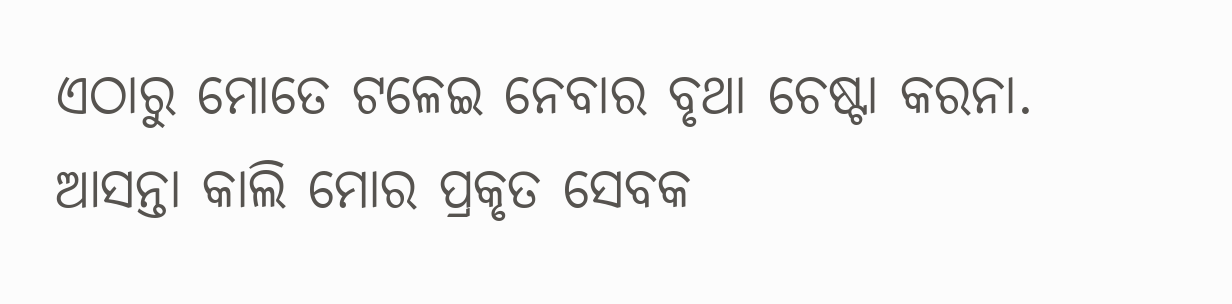ଏଠାରୁ ମୋତେ ଟଳେଇ ନେବାର ବୃଥା ଚେଷ୍ଟା କରନା. ଆସନ୍ତା କାଲି ମୋର ପ୍ରକୃତ ସେବକ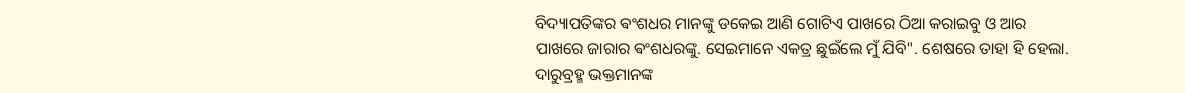ବିଦ୍ୟାପତିଙ୍କର ଵଂଶଧର ମାନଙ୍କୁ ଡକେଇ ଆଣି ଗୋଟିଏ ପାଖରେ ଠିଆ କରାଇବୁ ଓ ଆର ପାଖରେ ଜାରାର ଵଂଶଧରଙ୍କୁ. ସେଇମାନେ ଏକତ୍ର ଛୁଇଁଲେ ମୁଁ ଯିବି". ଶେଷରେ ତାହା ହି ହେଲା. ଦାରୁବ୍ରହ୍ମ ଭକ୍ତମାନଙ୍କ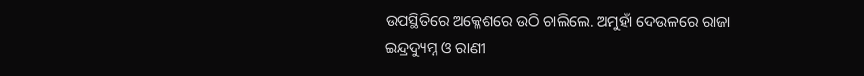ଉପସ୍ଥିତିରେ ଅକ୍ଳେଶରେ ଉଠି ଚାଲିଲେ. ଅମୁହାଁ ଦେଉଳରେ ରାଜା ଇନ୍ଦ୍ରଦ୍ୟୁମ୍ନ ଓ ରାଣୀ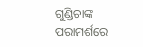ଗୁଣ୍ଡିଚାଙ୍କ ପରାମର୍ଶରେ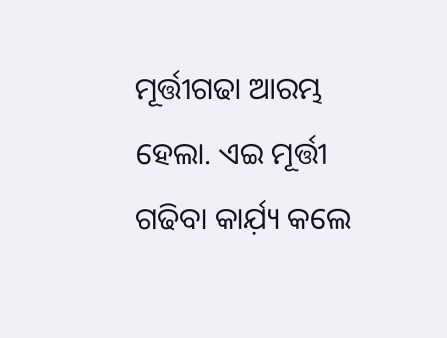ମୂର୍ତ୍ତୀଗଢା ଆରମ୍ଭ ହେଲା. ଏଇ ମୂର୍ତ୍ତୀ ଗଢିବା କାର୍ଯ଼୍ୟ କଲେ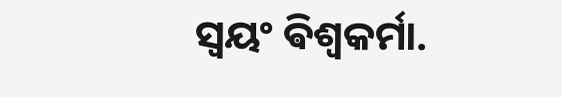ସ୍ଵୟଂ ଵିଶ୍ଵକର୍ମା.